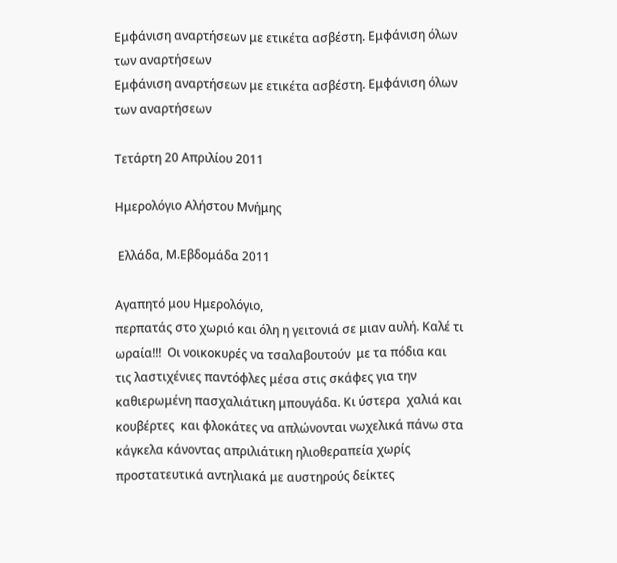Εμφάνιση αναρτήσεων με ετικέτα ασβέστη. Εμφάνιση όλων των αναρτήσεων
Εμφάνιση αναρτήσεων με ετικέτα ασβέστη. Εμφάνιση όλων των αναρτήσεων

Τετάρτη 20 Απριλίου 2011

Ημερολόγιο Αλήστου Μνήμης

 Ελλάδα, Μ.Εβδομάδα 2011

Αγαπητό μου Ημερολόγιο,
περπατάς στο χωριό και όλη η γειτονιά σε μιαν αυλή. Καλέ τι ωραία!!!  Οι νοικοκυρές να τσαλαβουτούν  με τα πόδια και τις λαστιχένιες παντόφλες μέσα στις σκάφες για την καθιερωμένη πασχαλιάτικη μπουγάδα. Κι ύστερα  χαλιά και κουβέρτες  και φλοκάτες να απλώνονται νωχελικά πάνω στα κάγκελα κάνοντας απριλιάτικη ηλιοθεραπεία χωρίς προστατευτικά αντηλιακά με αυστηρούς δείκτες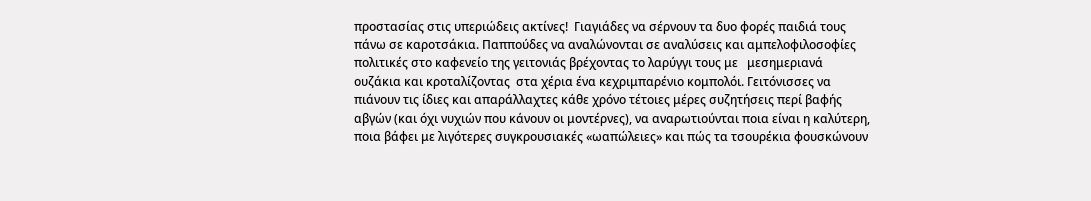προστασίας στις υπεριώδεις ακτίνες!  Γιαγιάδες να σέρνουν τα δυο φορές παιδιά τους πάνω σε καροτσάκια. Παππούδες να αναλώνονται σε αναλύσεις και αμπελοφιλοσοφίες  πολιτικές στο καφενείο της γειτονιάς βρέχοντας το λαρύγγι τους με   μεσημεριανά ουζάκια και κροταλίζοντας  στα χέρια ένα κεχριμπαρένιο κομπολόι. Γειτόνισσες να πιάνουν τις ίδιες και απαράλλαχτες κάθε χρόνο τέτοιες μέρες συζητήσεις περί βαφής αβγών (και όχι νυχιών που κάνουν οι μοντέρνες), να αναρωτιούνται ποια είναι η καλύτερη, ποια βάφει με λιγότερες συγκρουσιακές «ωαπώλειες» και πώς τα τσουρέκια φουσκώνουν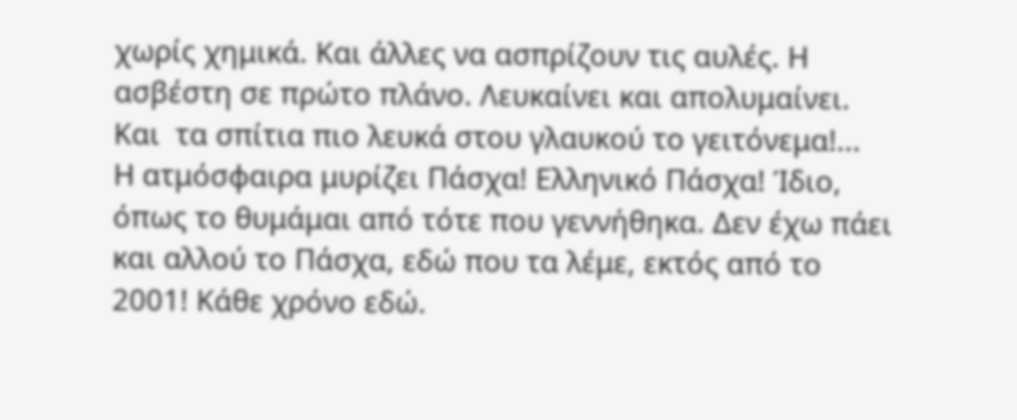χωρίς χημικά. Και άλλες να ασπρίζουν τις αυλές. Η ασβέστη σε πρώτο πλάνο. Λευκαίνει και απολυμαίνει.
Και  τα σπίτια πιο λευκά στου γλαυκού το γειτόνεμα!...
Η ατμόσφαιρα μυρίζει Πάσχα! Ελληνικό Πάσχα! Ίδιο, όπως το θυμάμαι από τότε που γεννήθηκα. Δεν έχω πάει και αλλού το Πάσχα, εδώ που τα λέμε, εκτός από το 2001! Κάθε χρόνο εδώ.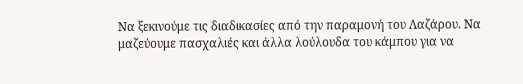Να ξεκινούμε τις διαδικασίες από την παραμονή του Λαζάρου. Να μαζεύουμε πασχαλιές και άλλα λούλουδα του κάμπου για να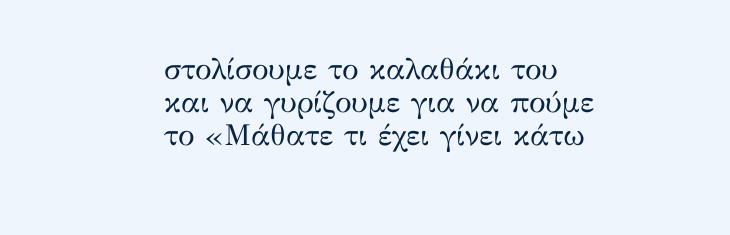στολίσουμε το καλαθάκι του και να γυρίζουμε για να πούμε το «Μάθατε τι έχει γίνει κάτω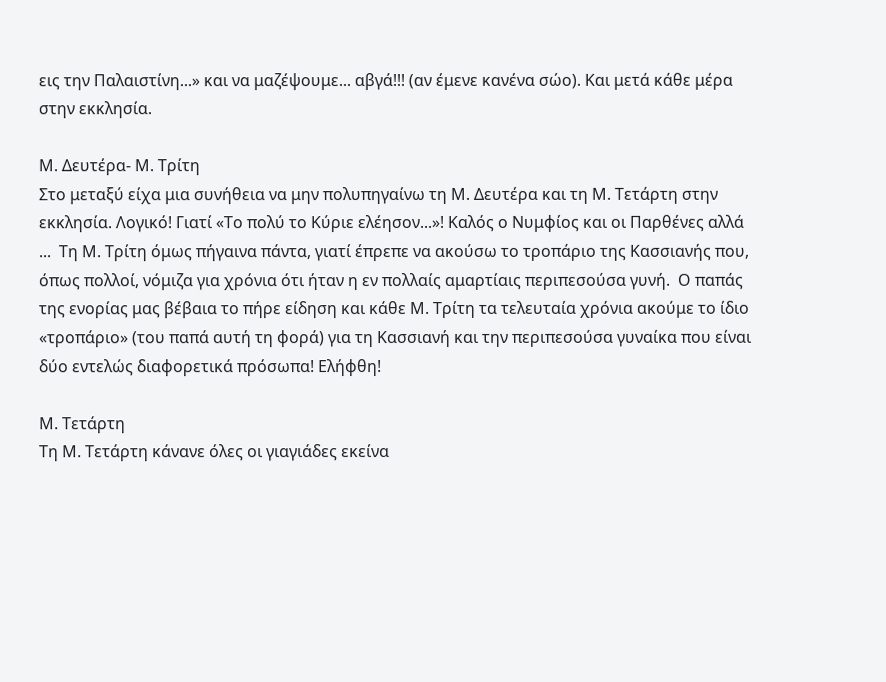εις την Παλαιστίνη...» και να μαζέψουμε... αβγά!!! (αν έμενε κανένα σώο). Και μετά κάθε μέρα στην εκκλησία.

Μ. Δευτέρα- Μ. Τρίτη
Στο μεταξύ είχα μια συνήθεια να μην πολυπηγαίνω τη Μ. Δευτέρα και τη Μ. Τετάρτη στην εκκλησία. Λογικό! Γιατί «Το πολύ το Κύριε ελέησον...»! Καλός ο Νυμφίος και οι Παρθένες αλλά ...  Τη Μ. Τρίτη όμως πήγαινα πάντα, γιατί έπρεπε να ακούσω το τροπάριο της Κασσιανής που, όπως πολλοί, νόμιζα για χρόνια ότι ήταν η εν πολλαίς αμαρτίαις περιπεσούσα γυνή.  Ο παπάς της ενορίας μας βέβαια το πήρε είδηση και κάθε Μ. Τρίτη τα τελευταία χρόνια ακούμε το ίδιο «τροπάριο» (του παπά αυτή τη φορά) για τη Κασσιανή και την περιπεσούσα γυναίκα που είναι δύο εντελώς διαφορετικά πρόσωπα! Ελήφθη!

Μ. Τετάρτη
Τη Μ. Τετάρτη κάνανε όλες οι γιαγιάδες εκείνα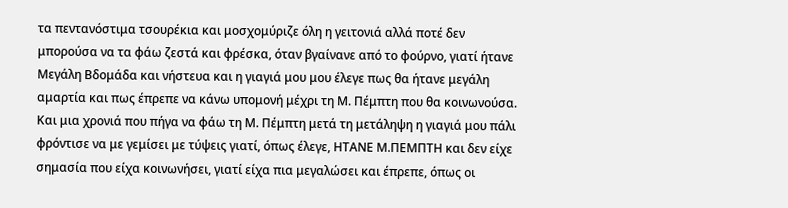τα πεντανόστιμα τσουρέκια και μοσχομύριζε όλη η γειτονιά αλλά ποτέ δεν μπορούσα να τα φάω ζεστά και φρέσκα, όταν βγαίνανε από το φούρνο, γιατί ήτανε Μεγάλη Βδομάδα και νήστευα και η γιαγιά μου μου έλεγε πως θα ήτανε μεγάλη αμαρτία και πως έπρεπε να κάνω υπομονή μέχρι τη Μ. Πέμπτη που θα κοινωνούσα. Και μια χρονιά που πήγα να φάω τη Μ. Πέμπτη μετά τη μετάληψη η γιαγιά μου πάλι φρόντισε να με γεμίσει με τύψεις γιατί, όπως έλεγε, ΗΤΑΝΕ Μ.ΠΕΜΠΤΗ και δεν είχε σημασία που είχα κοινωνήσει, γιατί είχα πια μεγαλώσει και έπρεπε, όπως οι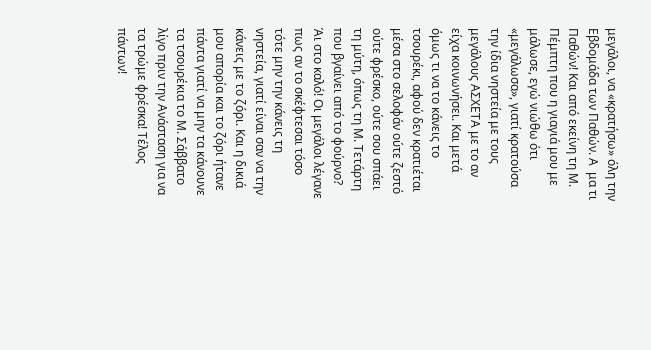μεγάλοι, να «κρατήσω» όλη την Εβδομάδα των Παθών. Α  μα τι Παθών! Και από εκείνη τη Μ. Πέμπτη που η γιαγιά μου με μάλωσε, εγώ νιώθω ότι «μεγάλωσα», γιατί κρατούσα την ίδια νηστεία με τους μεγάλους ΑΣΧΕΤΑ με το αν είχα κοινωνήσει. Και μετά όμως τι να το κάνεις το τσουρέκι, αφού δεν κρατιέται μέσα στο σελοφάν ούτε ζεστό ούτε φρέσκο, ούτε σου σπάει τη μύτη, όπως τη Μ. Τετάρτη που βγαίνει από το φούρνο?
Άι στο καλό! Οι μεγάλοι λέγανε πως αν το σκέφτεσαι τόσο τότε μην την κάνεις τη νηστεία, γιατί είναι σαν να την κάνεις με το ζόρι. Και η δικιά μου απορία και το ζόρι ήτανε πάντα γιατί να μην τα κάνουνε τα τσουρέκια το Μ. Σάββατο λίγο πριν την Ανάσταση για να τα τρώμε φρέσκα! Τέλος πάντων!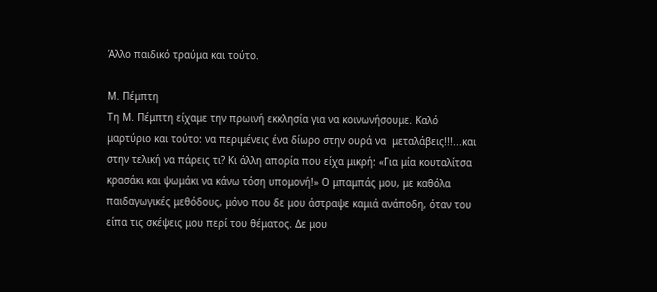Άλλο παιδικό τραύμα και τούτο.

Μ. Πέμπτη
Τη Μ. Πέμπτη είχαμε την πρωινή εκκλησία για να κοινωνήσουμε. Καλό μαρτύριο και τούτο: να περιμένεις ένα δίωρο στην ουρά να  μεταλάβεις!!!...και στην τελική να πάρεις τι? Κι άλλη απορία που είχα μικρή: «Για μία κουταλίτσα κρασάκι και ψωμάκι να κάνω τόση υπομονή!» Ο μπαμπάς μου, με καθόλα παιδαγωγικές μεθόδους, μόνο που δε μου άστραψε καμιά ανάποδη, όταν του είπα τις σκέψεις μου περί του θέματος. Δε μου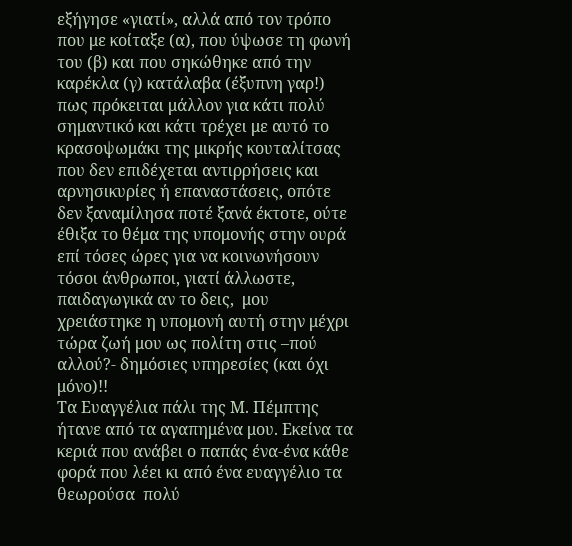εξήγησε «γιατί», αλλά από τον τρόπο που με κοίταξε (α), που ύψωσε τη φωνή του (β) και που σηκώθηκε από την καρέκλα (γ) κατάλαβα (έξυπνη γαρ!) πως πρόκειται μάλλον για κάτι πολύ σημαντικό και κάτι τρέχει με αυτό το κρασοψωμάκι της μικρής κουταλίτσας που δεν επιδέχεται αντιρρήσεις και αρνησικυρίες ή επαναστάσεις, οπότε δεν ξαναμίλησα ποτέ ξανά έκτοτε, ούτε έθιξα το θέμα της υπομονής στην ουρά επί τόσες ώρες για να κοινωνήσουν τόσοι άνθρωποι, γιατί άλλωστε, παιδαγωγικά αν το δεις,  μου χρειάστηκε η υπομονή αυτή στην μέχρι τώρα ζωή μου ως πολίτη στις –πού αλλού?- δημόσιες υπηρεσίες (και όχι μόνο)!!
Τα Ευαγγέλια πάλι της Μ. Πέμπτης ήτανε από τα αγαπημένα μου. Εκείνα τα κεριά που ανάβει ο παπάς ένα-ένα κάθε φορά που λέει κι από ένα ευαγγέλιο τα θεωρούσα  πολύ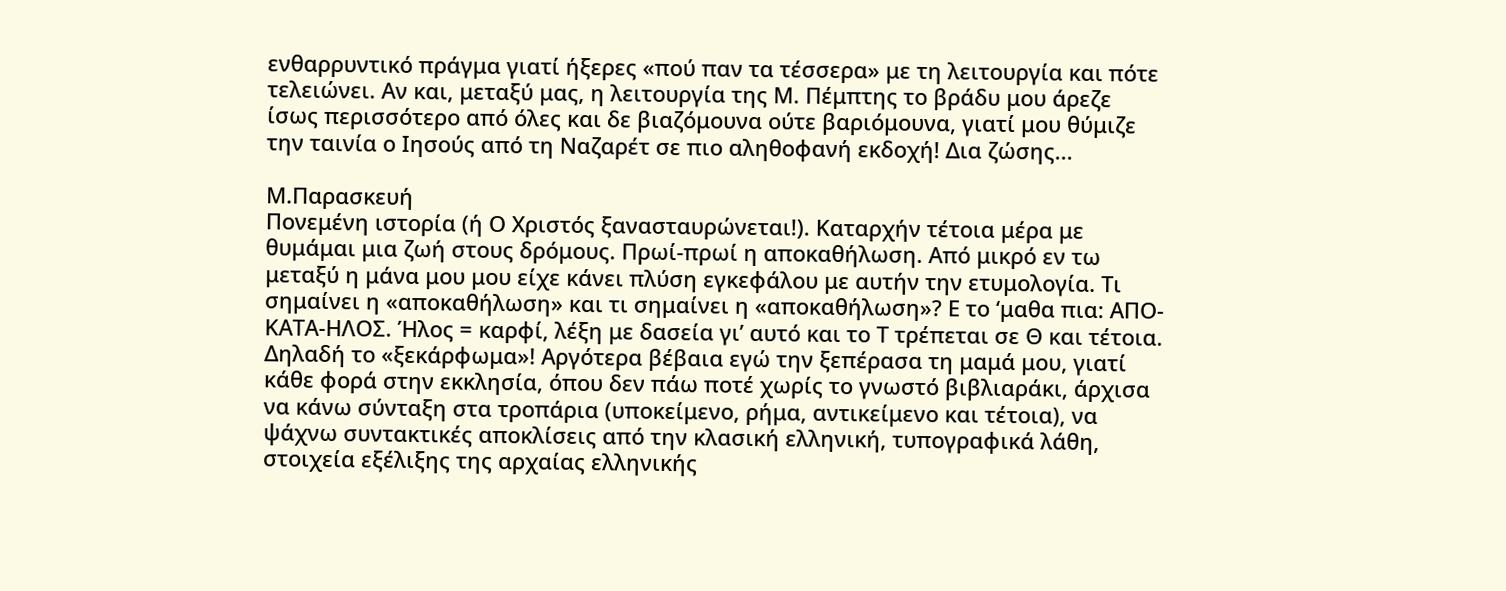ενθαρρυντικό πράγμα γιατί ήξερες «πού παν τα τέσσερα» με τη λειτουργία και πότε τελειώνει. Αν και, μεταξύ μας, η λειτουργία της Μ. Πέμπτης το βράδυ μου άρεζε ίσως περισσότερο από όλες και δε βιαζόμουνα ούτε βαριόμουνα, γιατί μου θύμιζε την ταινία ο Ιησούς από τη Ναζαρέτ σε πιο αληθοφανή εκδοχή! Δια ζώσης...

Μ.Παρασκευή
Πονεμένη ιστορία (ή Ο Χριστός ξανασταυρώνεται!). Καταρχήν τέτοια μέρα με θυμάμαι μια ζωή στους δρόμους. Πρωί-πρωί η αποκαθήλωση. Από μικρό εν τω μεταξύ η μάνα μου μου είχε κάνει πλύση εγκεφάλου με αυτήν την ετυμολογία. Τι σημαίνει η «αποκαθήλωση» και τι σημαίνει η «αποκαθήλωση»? Ε το ‘μαθα πια: ΑΠΟ-ΚΑΤΑ-ΗΛΟΣ. Ήλος = καρφί, λέξη με δασεία γι’ αυτό και το Τ τρέπεται σε Θ και τέτοια. Δηλαδή το «ξεκάρφωμα»! Αργότερα βέβαια εγώ την ξεπέρασα τη μαμά μου, γιατί κάθε φορά στην εκκλησία, όπου δεν πάω ποτέ χωρίς το γνωστό βιβλιαράκι, άρχισα να κάνω σύνταξη στα τροπάρια (υποκείμενο, ρήμα, αντικείμενο και τέτοια), να ψάχνω συντακτικές αποκλίσεις από την κλασική ελληνική, τυπογραφικά λάθη, στοιχεία εξέλιξης της αρχαίας ελληνικής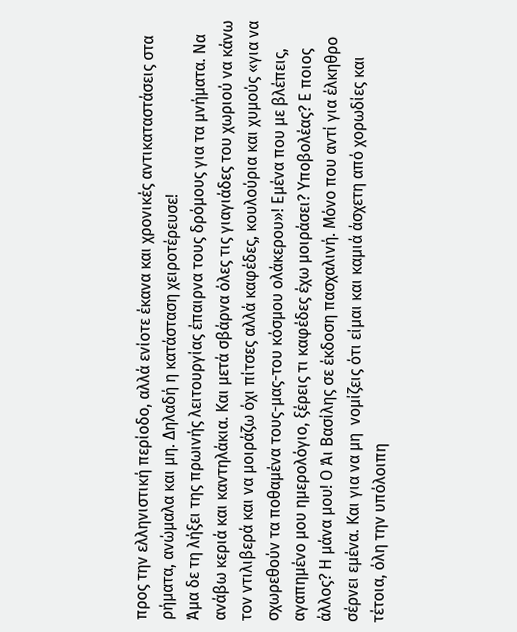προς την ελληνιστική περίοδο, αλλά ενίοτε έκανα και χρονικές αντικαταστάσεις στα ρήματα, ανώμαλα και μη. Δηλαδή η κατάσταση χειροτέρευσε!
Άμα δε τη λήξει της πρωινής λειτουργίας έπαιρνα τους δρόμους για τα μνήματα. Να ανάβω κεριά και καντηλάκια. Και μετά σβάρνα όλες τις γιαγιάδες του χωριού να κάνω τον ντιλιβερά και να μοιράζω όχι πίτσες αλλά καφέδες, κουλούρια και χυμούς «για να σχωρεθούν τα ποθαμένα τους-μας-του κόσμου ολάκερου»! Εμένα που με βλέπεις, αγαπημένο μου ημερολόγιο, ξέρεις τι καφέδες έχω μοιράσει? Υποβολέας? Ε ποιος άλλος? Η μάνα μου! Ο Άι Βασίλης σε έκδοση πασχαλινή. Μόνο που αντί για έλκηθρο σέρνει εμένα. Και για να μη  νομίζεις ότι είμαι και καμιά άσχετη από χορωδίες και τέτοια, όλη την υπόλοιπη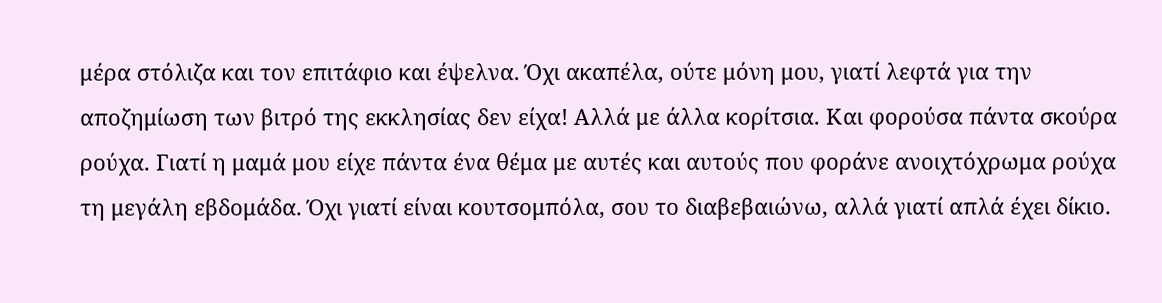μέρα στόλιζα και τον επιτάφιο και έψελνα. Όχι ακαπέλα, ούτε μόνη μου, γιατί λεφτά για την αποζημίωση των βιτρό της εκκλησίας δεν είχα! Αλλά με άλλα κορίτσια. Και φορούσα πάντα σκούρα ρούχα. Γιατί η μαμά μου είχε πάντα ένα θέμα με αυτές και αυτούς που φοράνε ανοιχτόχρωμα ρούχα τη μεγάλη εβδομάδα. Όχι γιατί είναι κουτσομπόλα, σου το διαβεβαιώνω, αλλά γιατί απλά έχει δίκιο.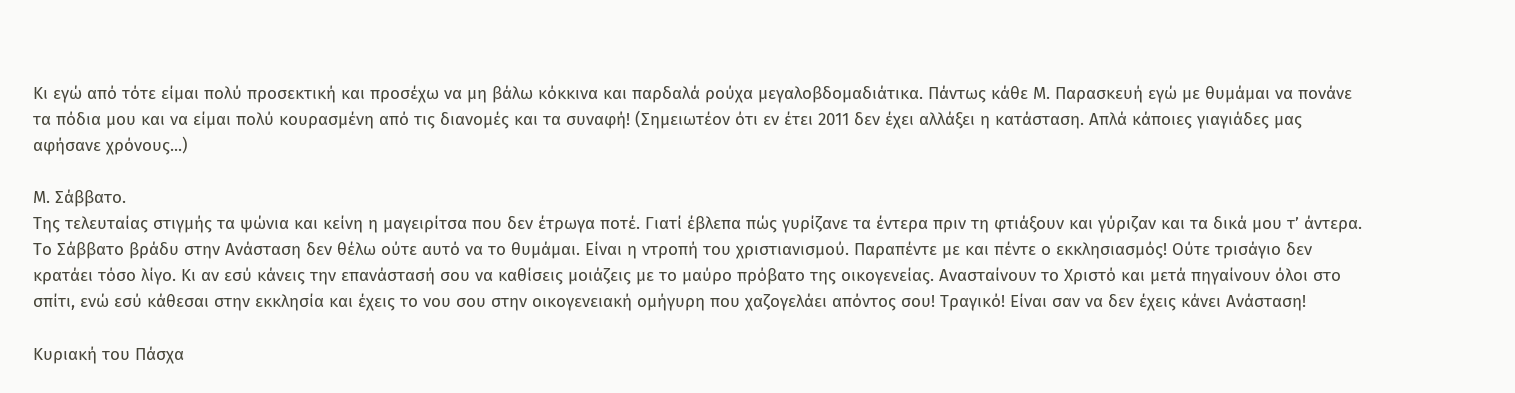Κι εγώ από τότε είμαι πολύ προσεκτική και προσέχω να μη βάλω κόκκινα και παρδαλά ρούχα μεγαλοβδομαδιάτικα. Πάντως κάθε Μ. Παρασκευή εγώ με θυμάμαι να πονάνε τα πόδια μου και να είμαι πολύ κουρασμένη από τις διανομές και τα συναφή! (Σημειωτέον ότι εν έτει 2011 δεν έχει αλλάξει η κατάσταση. Απλά κάποιες γιαγιάδες μας αφήσανε χρόνους...)

Μ. Σάββατο.
Της τελευταίας στιγμής τα ψώνια και κείνη η μαγειρίτσα που δεν έτρωγα ποτέ. Γιατί έβλεπα πώς γυρίζανε τα έντερα πριν τη φτιάξουν και γύριζαν και τα δικά μου τ’ άντερα. Το Σάββατο βράδυ στην Ανάσταση δεν θέλω ούτε αυτό να το θυμάμαι. Είναι η ντροπή του χριστιανισμού. Παραπέντε με και πέντε ο εκκλησιασμός! Ούτε τρισάγιο δεν κρατάει τόσο λίγο. Κι αν εσύ κάνεις την επανάστασή σου να καθίσεις μοιάζεις με το μαύρο πρόβατο της οικογενείας. Ανασταίνουν το Χριστό και μετά πηγαίνουν όλοι στο σπίτι, ενώ εσύ κάθεσαι στην εκκλησία και έχεις το νου σου στην οικογενειακή ομήγυρη που χαζογελάει απόντος σου! Τραγικό! Είναι σαν να δεν έχεις κάνει Ανάσταση!

Κυριακή του Πάσχα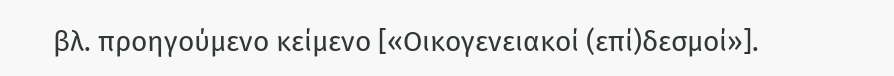βλ. προηγούμενο κείμενο [«Οικογενειακοί (επί)δεσμοί»].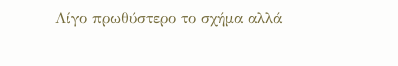Λίγο πρωθύστερο το σχήμα αλλά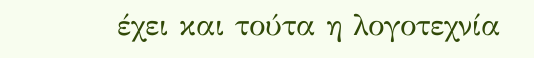έχει και τούτα η λογοτεχνία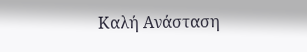Καλή Ανάσταση